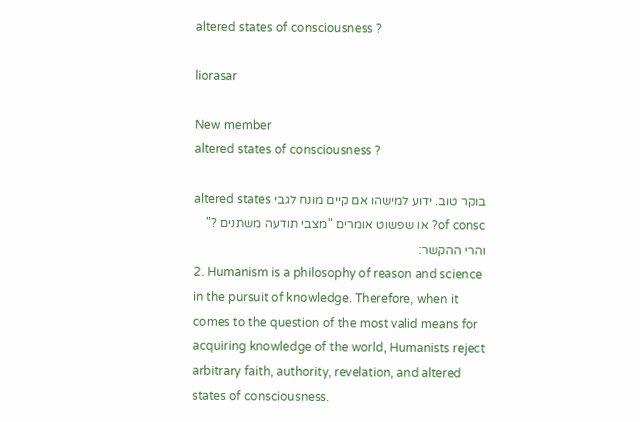altered states of consciousness ?

liorasar

New member
altered states of consciousness ?

בוקר טוב. ידוע למישהו אם קיים מונח לגבי altered states of consc? או שפשוט אומרים "מצבי תודעה משתנים ?" והרי ההקשר:
2. Humanism is a philosophy of reason and science in the pursuit of knowledge. Therefore, when it comes to the question of the most valid means for acquiring knowledge of the world, Humanists reject arbitrary faith, authority, revelation, and altered states of consciousness.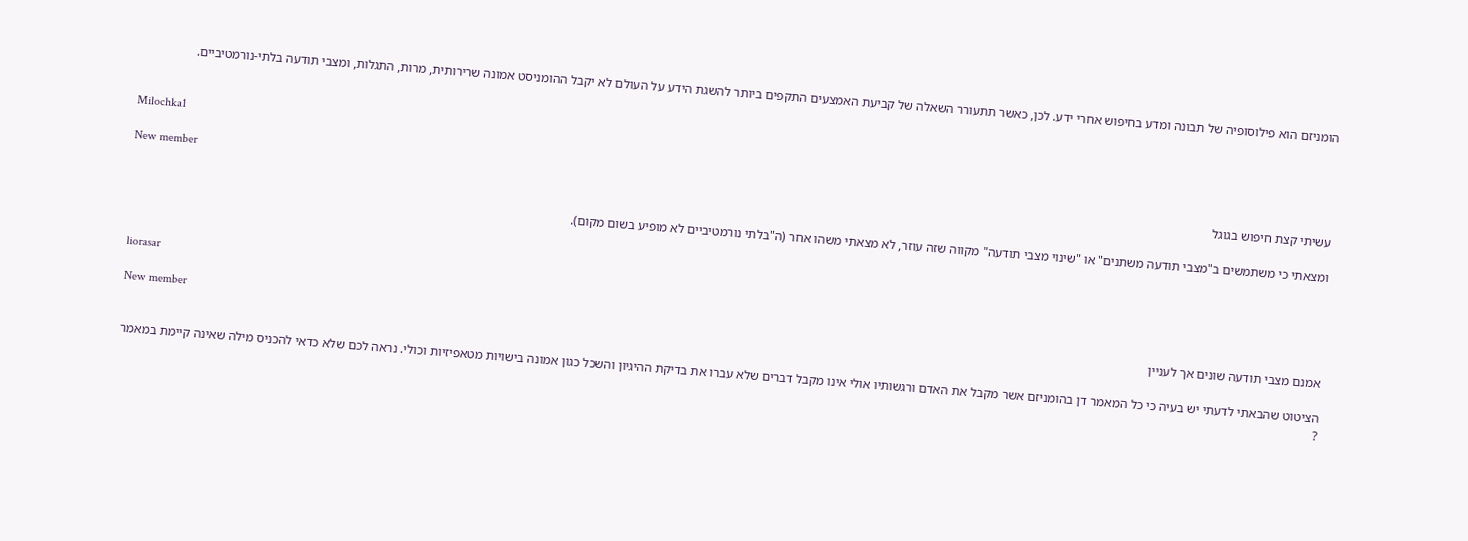הומניזם הוא פילוסופיה של תבונה ומדע בחיפוש אחרי ידע. לכן, כאשר תתעורר השאלה של קביעת האמצעים התקפים ביותר להשגת הידע על העולם לא יקבל ההומניסט אמונה שרירותית, מרות, התגלות, ומצבי תודעה בלתי-נורמטיביים.


Milochka1

New member
עשיתי קצת חיפוש בגוגל

ומצאתי כי משתמשים ב"מצבי תודעה משתנים" או "שינוי מצבי תודעה" מקווה שזה עוזר, לא מצאתי משהו אחר (ה"בלתי נורמטיביים לא מופיע בשום מקום).


liorasar

New member
אמנם מצבי תודעה שונים אך לעניין

הציטוט שהבאתי לדעתי יש בעיה כי כל המאמר דן בהומניזם אשר מקבל את האדם ורגשותיו אולי אינו מקבל דברים שלא עברו את בדיקת ההיגיון והשכל כגון אמונה בישויות מטאפיזיות וכולי. נראה לכם שלא כדאי להכניס מילה שאינה קיימת במאמר ?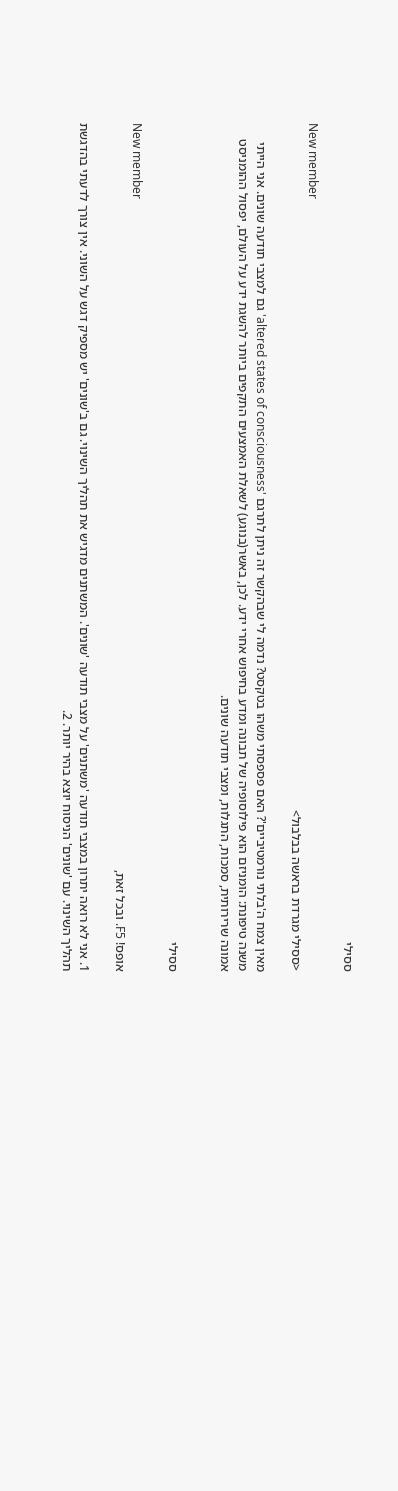ססילי

New member
<ססילי מגרדת בראשה בבלבול>

מאין צמח ה'בלתי נורמטיביים'? האם פספסתי משהו בטקסט? נדמה לי שבהקשר זה ניתן לתרגם 'altered states of consciousness' גם למצבי תודעה שונים. אני הייתי משנה טיפונת: הומניזם הוא פילוסופיה של תבונה ומדע בחיפוש אחרי ידע. לכן, באשר(בנוגע) לשאלת האמצעים התקפים ביותר להשגת ידע על העולם, יפסול ההומניסט אמונה שרירותית, סמכות, התגלות, ומצבי תודעה שונים.


ססילי

New member
אופס! F5. ובכל זאת,

1. אני לא רואה יתרון במצבי תודעה 'משתנים' על מצבי תודעה 'שונים'. המשתנים מדגיש את תהליך השינוי. גם ב'שונים' יש מספיק דגש על השוני. אין צורך לדעתי בהדגשת תהליך השינוי. עם 'שונים' הניסוח יוצא בהיר יותר. 2.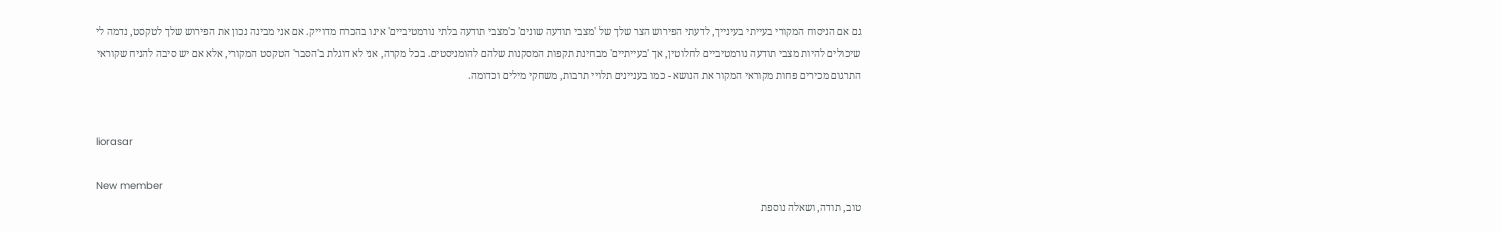גם אם הניסוח המקורי בעייתי בעינייך, לדעתי הפירוש הצר שלך של 'מצבי תודעה שונים' כ'מצבי תודעה בלתי נורמטיביים' אינו בהכרח מדוייק. אם אני מבינה נכון את הפירוש שלך לטקסט, נדמה לי שיכולים להיות מצבי תודעה נורמטיביים לחלוטין, אך 'בעייתיים' מבחינת תקפות המסקנות שלהם להומניסטים. בכל מקרה, אני לא דוגלת ב'הסבר' הטקסט המקורי, אלא אם יש סיבה להניח שקוראי התרגום מכירים פחות מקוראי המקור את הנושא - כמו בעניינים תלויי תרבות, משחקי מילים וכדומה.


liorasar

New member
טוב, תודה, ושאלה נוספת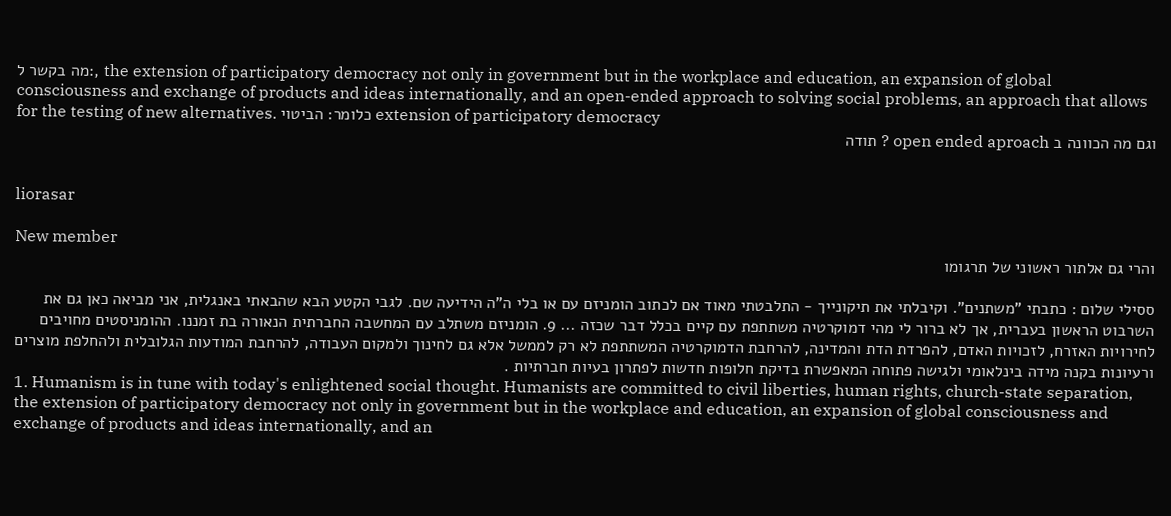מה בקשר ל:, the extension of participatory democracy not only in government but in the workplace and education, an expansion of global consciousness and exchange of products and ideas internationally, and an open-ended approach to solving social problems, an approach that allows for the testing of new alternatives. כלומר: הביטוי extension of participatory democracy
וגם מה הכוונה ב open ended aproach ? תודה


liorasar

New member
והרי גם אלתור ראשוני של תרגומו

ססילי שלום : כתבתי "משתנים". וקיבלתי את תיקונייך - התלבטתי מאוד אם לכתוב הומניזם עם או בלי ה"ה הידיעה שם. לגבי הקטע הבא שהבאתי באנגלית, אני מביאה כאן גם את השרבוט הראשון בעברית, אך לא ברור לי מהי דמוקרטיה משתתפת עם קיים בכלל דבר שכזה ... 9. הומניזם משתלב עם המחשבה החברתית הנאורה בת זמננו. ההומניסטים מחויבים לחירויות האזרח, לזכויות האדם, להפרדת הדת והמדינה, להרחבת הדמוקרטיה המשתתפת לא רק לממשל אלא גם לחינוך ולמקום העבודה, להרחבת המודעות הגלובלית ולהחלפת מוצרים ורעיונות בקנה מידה בינלאומי ולגישה פתוחה המאפשרת בדיקת חלופות חדשות לפתרון בעיות חברתיות .
1. Humanism is in tune with today's enlightened social thought. Humanists are committed to civil liberties, human rights, church-state separation, the extension of participatory democracy not only in government but in the workplace and education, an expansion of global consciousness and exchange of products and ideas internationally, and an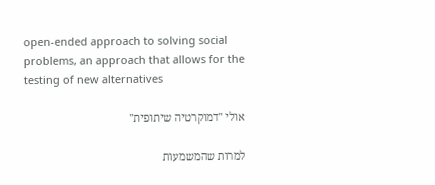open-ended approach to solving social problems, an approach that allows for the testing of new alternatives

אולי "דמוקרטיה שיתופית"

למרות שהמשמעות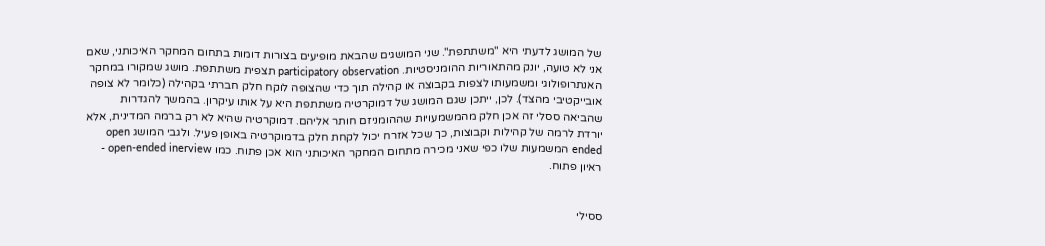של המושג לדעתי היא "משתתפת". שני המושגים שהבאת מופיעים בצורות דומות בתחום המחקר האיכותני, שאם אני לא טועה, יונק מהתאוריות ההומניסטיות. participatory observation תצפית משתתפת. מושג שמקורו במחקר האנתרופולוגי ומשמעותו לצפות בקבוצה או קהילה תוך כדי שהצופה לוקח חלק חברתי בקהילה (כלומר לא צופה אובייקטיבי מהצד). לכן, ייתכן שגם המושג של דמוקרטיה משתתפת היא על אותו עיקרון. בהמשך להגדרות שהביאה ססלי זה אכן חלק מהמשמעויות שההומניזם חותר אליהם. דמוקרטיה שהיא לא רק ברמה המדינית, אלא יורדת לרמה של קהילות וקבוצות, כך שכל אזרח יכול לקחת חלק בדמוקרטיה באופן פעיל. ולגבי המושג open ended המשמעות שלו כפי שאני מכירה מתחום המחקר האיכותני הוא אכן פתוח. כמו open-ended inerview - ראיון פתוח.


ססילי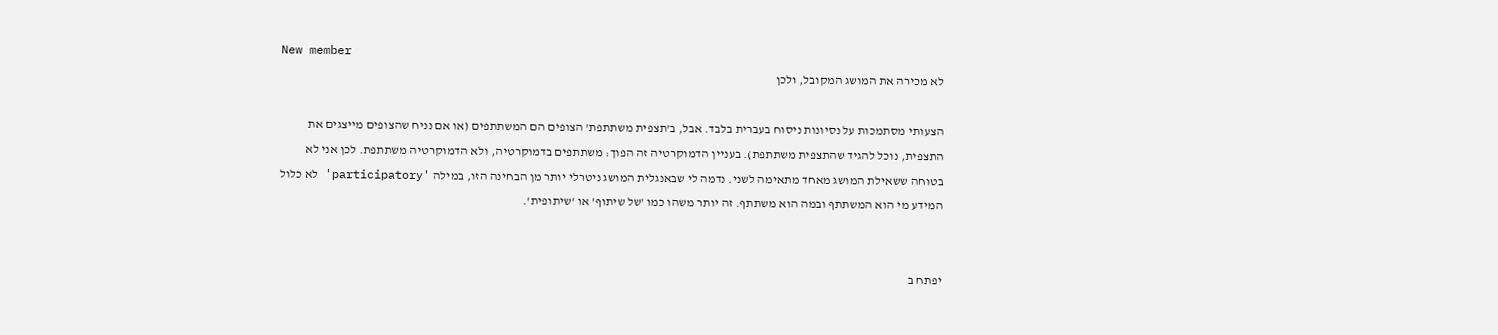New member
לא מכירה את המושג המקובל, ולכן

הצעותי מסתמכות על נסיונות ניסוח בעברית בלבד. אבל, ב'תצפית משתתפת' הצופים הם המשתתפים (או אם נניח שהצופים מייצגים את התצפית, נוכל להגיד שהתצפית משתתפת). בעניין הדמוקרטיה זה הפוך: משתתפים בדמוקרטיה, ולא הדמוקרטיה משתתפת. לכן אני לא בטוחה ששאילת המושג מאחד מתאימה לשני. נדמה לי שבאנגלית המושג ניטרלי יותר מן הבחינה הזו, במילה 'participatory' לא כלול המידע מי הוא המשתתף ובמה הוא משתתף. זה יותר משהו כמו 'של שיתוף' או 'שיתופית'.


יפתח ב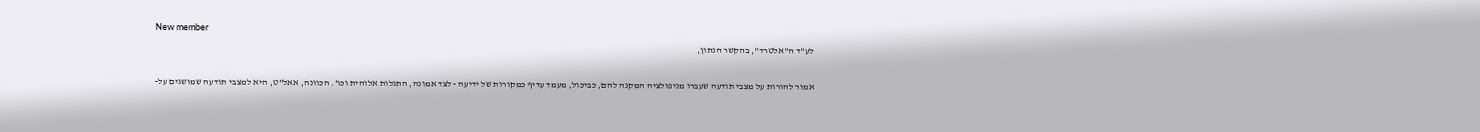New member
לע"ד ה"אלטרד", בהקשר הנתון,

אמור להורות על מצבי תודעה שעברו מניפולציה המקנה להם, כביכול, מעמד עדיף כמקורות של ידיעה - לצד אמונה, התגלות אלוהית וכו'. הכוונה, אאל"ט, היא למצבי תודעה שמושגים על-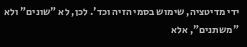ידי מדיטציה, שימוש בסמי הזיה וכד'. לכן, לא "שונים" ולא "משתנים", אלא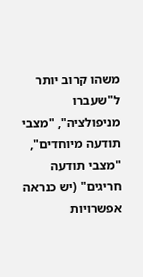משהו קרוב יותר ל"שעברו מניפולציה", "מצבי תודעה מיוחדים", "מצבי תודעה חריגים" (יש כנראה אפשרויות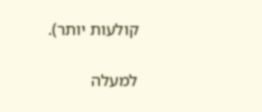קולעות יותר).

למעלה